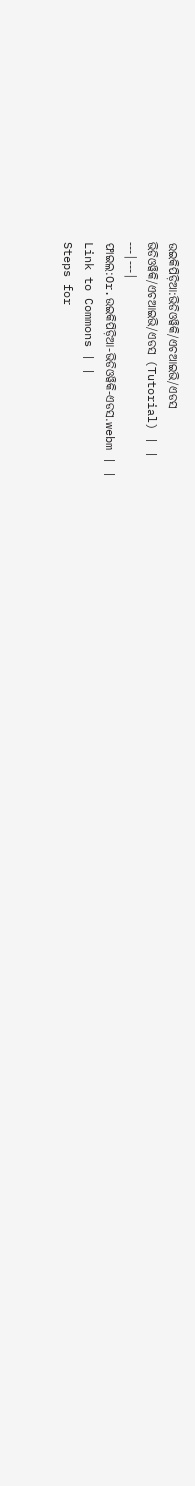ଉଇକିପିଡ଼ିଆ:ଭିଡିଓୱିକି/ଏଚଆଇଭି/ଏଡସ
ଭିଡିଓୱିକି/ଏଚଆଇଭି/ଏଡସ (Tutorial) | |
---|---|
ଫାଇଲ:Or.ଉଇକିପିଡ଼ିଆ-ଭିଡିଓୱିକି-ଏଡସ.webm | |
Link to Commons | |
Steps for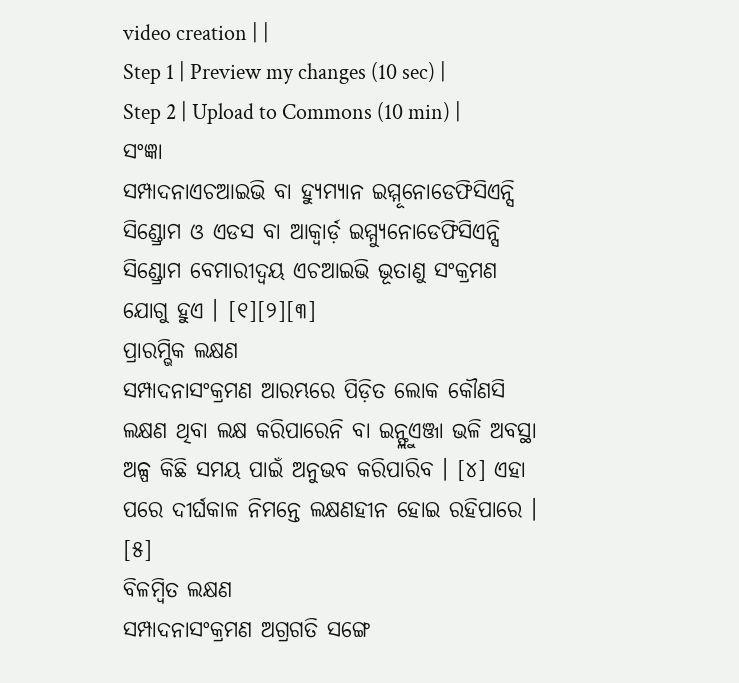video creation | |
Step 1 | Preview my changes (10 sec) |
Step 2 | Upload to Commons (10 min) |
ସଂଜ୍ଞା
ସମ୍ପାଦନାଏଚଆଇଭି ବା ହ୍ୟୁମ୍ୟାନ ଇମ୍ମୂନୋଡେଫିସିଏନ୍ସି ସିଣ୍ଡ୍ରୋମ ଓ ଏଡସ ବା ଆକ୍ୱାର୍ଡ଼ ଇମ୍ମ୍ୟୁନୋଡେଫିସିଏନ୍ସି ସିଣ୍ଡ୍ରୋମ ବେମାରୀଦ୍ୱୟ ଏଚଆଇଭି ଭୂତାଣୁ ସଂକ୍ରମଣ ଯୋଗୁ ହୁଏ । [୧][୨][୩]
ପ୍ରାରମ୍ଭିକ ଲକ୍ଷଣ
ସମ୍ପାଦନାସଂକ୍ରମଣ ଆରମ୍ଭରେ ପିଡ଼ିତ ଲୋକ କୌଣସି ଲକ୍ଷଣ ଥିବା ଲକ୍ଷ କରିପାରେନି ବା ଇନ୍ଫ୍ଲୁଏଞ୍ଜା ଭଳି ଅବସ୍ଥା ଅଳ୍ପ କିଛି ସମୟ ପାଇଁ ଅନୁଭବ କରିପାରିବ । [୪] ଏହା ପରେ ଦୀର୍ଘକାଳ ନିମନ୍ତେ ଲକ୍ଷଣହୀନ ହୋଇ ରହିପାରେ । [୫]
ବିଳମ୍ବିତ ଲକ୍ଷଣ
ସମ୍ପାଦନାସଂକ୍ରମଣ ଅଗ୍ରଗତି ସଙ୍ଗେ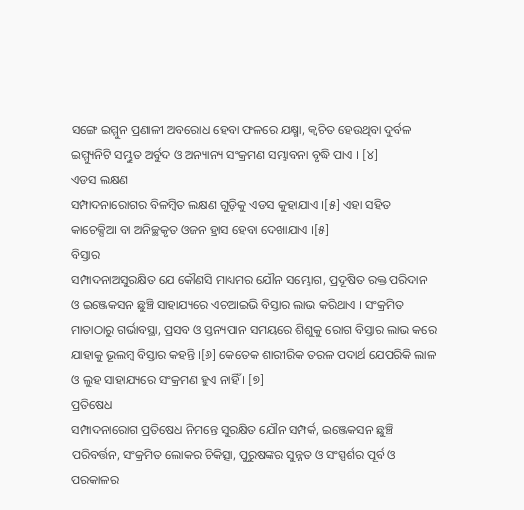ସଙ୍ଗେ ଇମ୍ମୁନ ପ୍ରଣାଳୀ ଅବରୋଧ ହେବା ଫଳରେ ଯକ୍ଷ୍ମା, କ୍ୱଚିତ ହେଉଥିବା ଦୁର୍ବଳ ଇମ୍ମ୍ୟୁନିଟି ସମ୍ଭୁତ ଅର୍ବୁଦ ଓ ଅନ୍ୟାନ୍ୟ ସଂକ୍ରମଣ ସମ୍ଭାବନା ବୃଦ୍ଧି ପାଏ । [୪]
ଏଡସ ଲକ୍ଷଣ
ସମ୍ପାଦନାରୋଗର ବିଳମ୍ବିତ ଲକ୍ଷଣ ଗୁଡ଼ିକୁ ଏଡସ କୁହାଯାଏ ।[୫] ଏହା ସହିତ କାଚେକ୍ସିଆ ବା ଅନିଚ୍ଛକୃତ ଓଜନ ହ୍ରାସ ହେବା ଦେଖାଯାଏ ।[୫]
ବିସ୍ତାର
ସମ୍ପାଦନାଅସୁରକ୍ଷିତ ଯେ କୌଣସି ମାଧ୍ୟମର ଯୌନ ସମ୍ଭୋଗ, ପ୍ରଦୂଷିତ ରକ୍ତ ପରିଦାନ ଓ ଇଞ୍ଜେକସନ ଛୁଞ୍ଚି ସାହାଯ୍ୟରେ ଏଚଆଇଭି ବିସ୍ତାର ଲାଭ କରିଥାଏ । ସଂକ୍ରମିତ ମାତାଠାରୁ ଗର୍ଭାବସ୍ଥା, ପ୍ରସବ ଓ ସ୍ତନ୍ୟପାନ ସମୟରେ ଶିଶୁକୁ ରୋଗ ବିସ୍ତାର ଲାଭ କରେ ଯାହାକୁ ଭୂଲମ୍ବ ବିସ୍ତାର କହନ୍ତି ।[୬] କେତେକ ଶାରୀରିକ ତରଳ ପଦାର୍ଥ ଯେପରିକି ଲାଳ ଓ ଲୁହ ସାହାଯ୍ୟରେ ସଂକ୍ରମଣ ହୁଏ ନାହିଁ । [୭]
ପ୍ରତିଷେଧ
ସମ୍ପାଦନାରୋଗ ପ୍ରତିଷେଧ ନିମନ୍ତେ ସୁରକ୍ଷିତ ଯୌନ ସମ୍ପର୍କ, ଇଞ୍ଜେକସନ ଛୁଞ୍ଚି ପରିବର୍ତ୍ତନ, ସଂକ୍ରମିତ ଲୋକର ଚିକିତ୍ସା, ପୁରୁଷଙ୍କର ସୁନ୍ନତ ଓ ସଂସ୍ପର୍ଶର ପୂର୍ବ ଓ ପରକାଳର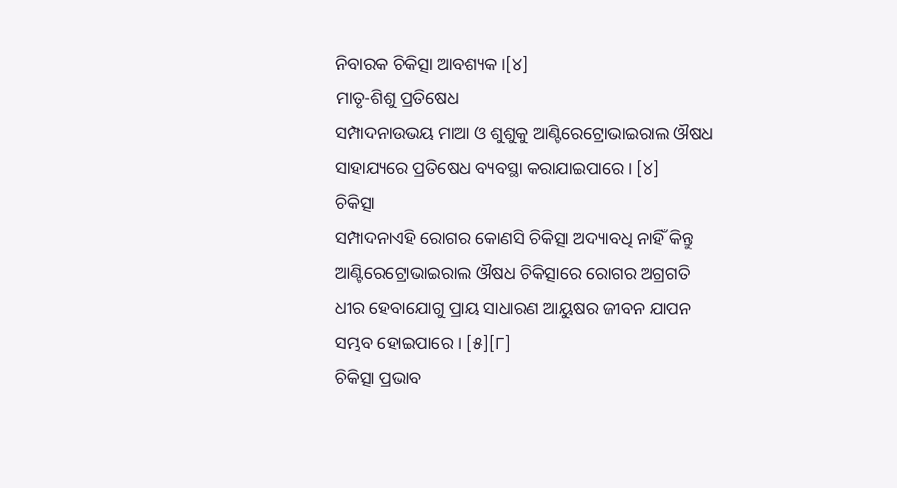ନିବାରକ ଚିକିତ୍ସା ଆବଶ୍ୟକ ।[୪]
ମାତୃ-ଶିଶୁ ପ୍ରତିଷେଧ
ସମ୍ପାଦନାଉଭୟ ମାଆ ଓ ଶୁଶୁକୁ ଆଣ୍ଟିରେଟ୍ରୋଭାଇରାଲ ଔଷଧ ସାହାଯ୍ୟରେ ପ୍ରତିଷେଧ ବ୍ୟବସ୍ଥା କରାଯାଇପାରେ । [୪]
ଚିକିତ୍ସା
ସମ୍ପାଦନାଏହି ରୋଗର କୋଣସି ଚିକିତ୍ସା ଅଦ୍ୟାବଧି ନାହିଁ କିନ୍ତୁ ଆଣ୍ଟିରେଟ୍ରୋଭାଇରାଲ ଔଷଧ ଚିକିତ୍ସାରେ ରୋଗର ଅଗ୍ରଗତି ଧୀର ହେବାଯୋଗୁ ପ୍ରାୟ ସାଧାରଣ ଆୟୁଷର ଜୀବନ ଯାପନ ସମ୍ଭବ ହୋଇପାରେ । [୫][୮]
ଚିକିତ୍ସା ପ୍ରଭାବ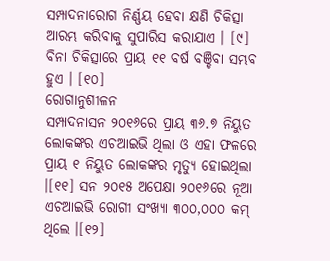ସମ୍ପାଦନାରୋଗ ନିର୍ଣ୍ଣୟ ହେବା କ୍ଷଣି ଚିକିତ୍ସା ଆରମ୍ଭ କରିବାକୁ ସୁପାରିସ କରାଯାଏ । [୯] ବିନା ଚିକିତ୍ସାରେ ପ୍ରାୟ ୧୧ ବର୍ଷ ବଞ୍ଚିବା ସମ୍ଭବ ହୁଏ । [୧୦]
ରୋଗାନୁଶୀଳନ
ସମ୍ପାଦନାସନ ୨୦୧୬ରେ ପ୍ରାୟ ୩୬.୭ ନିୟୁତ ଲୋକଙ୍କର ଏଚଆଇଭି ଥିଲା ଓ ଏହା ଫଳରେ ପ୍ରାୟ ୧ ନିୟୁତ ଲୋକଙ୍କର ମୃତ୍ୟୁ ହୋଇଥିଲା ।[୧୧] ସନ ୨୦୧୫ ଅପେକ୍ଷା ୨୦୧୬ରେ ନୂଆ ଏଚଆଇଭି ରୋଗୀ ସଂଖ୍ୟା ୩୦୦,୦୦୦ କମ୍ ଥିଲେ ।[୧୨]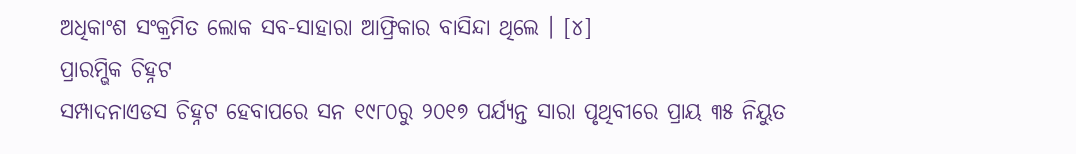ଅଧିକାଂଶ ସଂକ୍ରମିତ ଲୋକ ସବ-ସାହାରା ଆଫ୍ରିକାର ବାସିନ୍ଦା ଥିଲେ । [୪]
ପ୍ରାରମ୍ଭିକ ଚିହ୍ନଟ
ସମ୍ପାଦନାଏଡସ ଚିହ୍ନଟ ହେବାପରେ ସନ ୧୯୮୦ରୁ ୨୦୧୭ ପର୍ଯ୍ୟନ୍ତ ସାରା ପୃଥିବୀରେ ପ୍ରାୟ ୩୫ ନିୟୁତ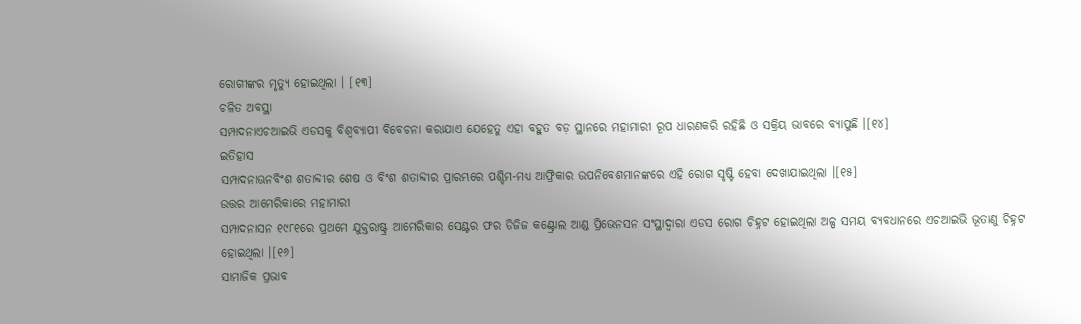ରୋଗୀଙ୍କର ମୃତ୍ୟୁ ହୋଇଥିଲା । [୧୩]
ଚଳିତ ଅବସ୍ଥା
ସମ୍ପାଦନାଏଚଆଇଭି ଏଡସକୁ ବିଶ୍ୱବ୍ୟାପୀ ବିବେଚନା କରାଯାଏ ଯେହେତୁ ଏହା ବହୁତ ବଡ଼ ସ୍ଥାନରେ ମହାମାରୀ ରୂପ ଧାରଣକରି ରହିଛି ଓ ସକ୍ରିୟ ଭାବରେ ବ୍ୟାପୁଛି ।[୧୪]
ଇତିହାସ
ସମ୍ପାଦନାଊନବିଂଶ ଶତାବ୍ଦୀର ଶେଷ ଓ ବିଂଶ ଶତାବ୍ଦୀର ପ୍ରାରମ୍ଭରେ ପଶ୍ଚିମ-ମଧ୍ୟ ଆଫ୍ରିକାର ଉପନିବେଶମାନଙ୍କରେ ଏହି ରୋଗ ସୃଷ୍ଟି ହେବା ଦେଖାଯାଇଥିଲା ।[୧୫]
ଉତ୍ତର ଆମେରିକାରେ ମହାମାରୀ
ସମ୍ପାଦନାସନ ୧୯୮୧ରେ ପ୍ରଥମେ ଯୁକ୍ତରାଷ୍ଟ୍ର ଆମେରିକାର ସେଣ୍ଟର ଫର ଡିଜିଜ କଣ୍ଟ୍ରୋଲ ଆଣ୍ଡ ପ୍ରିଭେନସନ ସଂସ୍ଥାଦ୍ୱାରା ଏଡସ ରୋଗ ଚିହ୍ନଟ ହୋଇଥିଲା ଅଳ୍ପ ସମୟ ବ୍ୟବଧାନରେ ଏଚଆଇଭି ଭୂତାଣୁ ଚିହ୍ନଟ ହୋଇଥିଲା ।[୧୬]
ସାମାଜିକ ପ୍ରଭାବ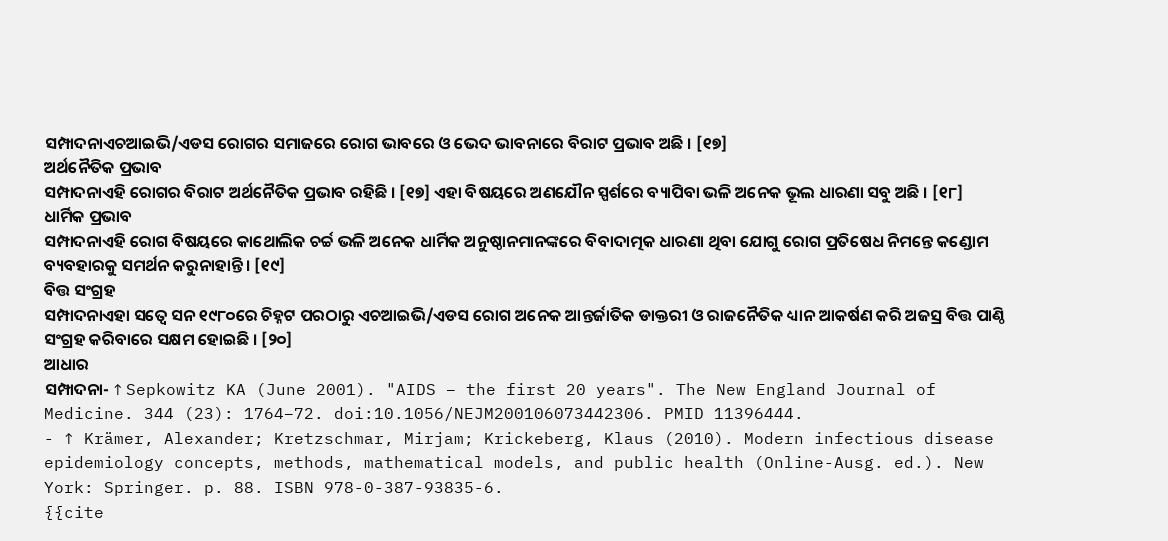ସମ୍ପାଦନାଏଚଆଇଭି/ଏଡସ ରୋଗର ସମାଜରେ ରୋଗ ଭାବରେ ଓ ଭେଦ ଭାବନାରେ ବିରାଟ ପ୍ରଭାବ ଅଛି । [୧୭]
ଅର୍ଥନୈତିକ ପ୍ରଭାବ
ସମ୍ପାଦନାଏହି ରୋଗର ବିରାଟ ଅର୍ଥନୈତିକ ପ୍ରଭାବ ରହିଛି । [୧୭] ଏହା ବିଷୟରେ ଅଣଯୌନ ସ୍ପର୍ଶରେ ବ୍ୟାପିବା ଭଳି ଅନେକ ଭୂଲ ଧାରଣା ସବୁ ଅଛି । [୧୮]
ଧାର୍ମିକ ପ୍ରଭାବ
ସମ୍ପାଦନାଏହି ରୋଗ ବିଷୟରେ କାଥୋଲିକ ଚର୍ଚ୍ଚ ଭଳି ଅନେକ ଧାର୍ମିକ ଅନୁଷ୍ଠାନମାନଙ୍କରେ ବିବାଦାତ୍ମକ ଧାରଣା ଥିବା ଯୋଗୁ ରୋଗ ପ୍ରତିଷେଧ ନିମନ୍ତେ କଣ୍ଡୋମ ବ୍ୟବହାରକୁ ସମର୍ଥନ କରୁନାହାନ୍ତି । [୧୯]
ବିତ୍ତ ସଂଗ୍ରହ
ସମ୍ପାଦନାଏହା ସତ୍ୱେ ସନ ୧୯୮୦ରେ ଚିହ୍ନଟ ପରଠାରୁ ଏଚଆଇଭି/ଏଡସ ରୋଗ ଅନେକ ଆନ୍ତର୍ଜାତିକ ଡାକ୍ତରୀ ଓ ରାଜନୈତିକ ଧ୍ୟାନ ଆକର୍ଷଣ କରି ଅଜସ୍ର ବିତ୍ତ ପାଣ୍ଠି ସଂଗ୍ରହ କରିବାରେ ସକ୍ଷମ ହୋଇଛି । [୨୦]
ଆଧାର
ସମ୍ପାଦନା- ↑ Sepkowitz KA (June 2001). "AIDS – the first 20 years". The New England Journal of Medicine. 344 (23): 1764–72. doi:10.1056/NEJM200106073442306. PMID 11396444.
- ↑ Krämer, Alexander; Kretzschmar, Mirjam; Krickeberg, Klaus (2010). Modern infectious disease epidemiology concepts, methods, mathematical models, and public health (Online-Ausg. ed.). New York: Springer. p. 88. ISBN 978-0-387-93835-6.
{{cite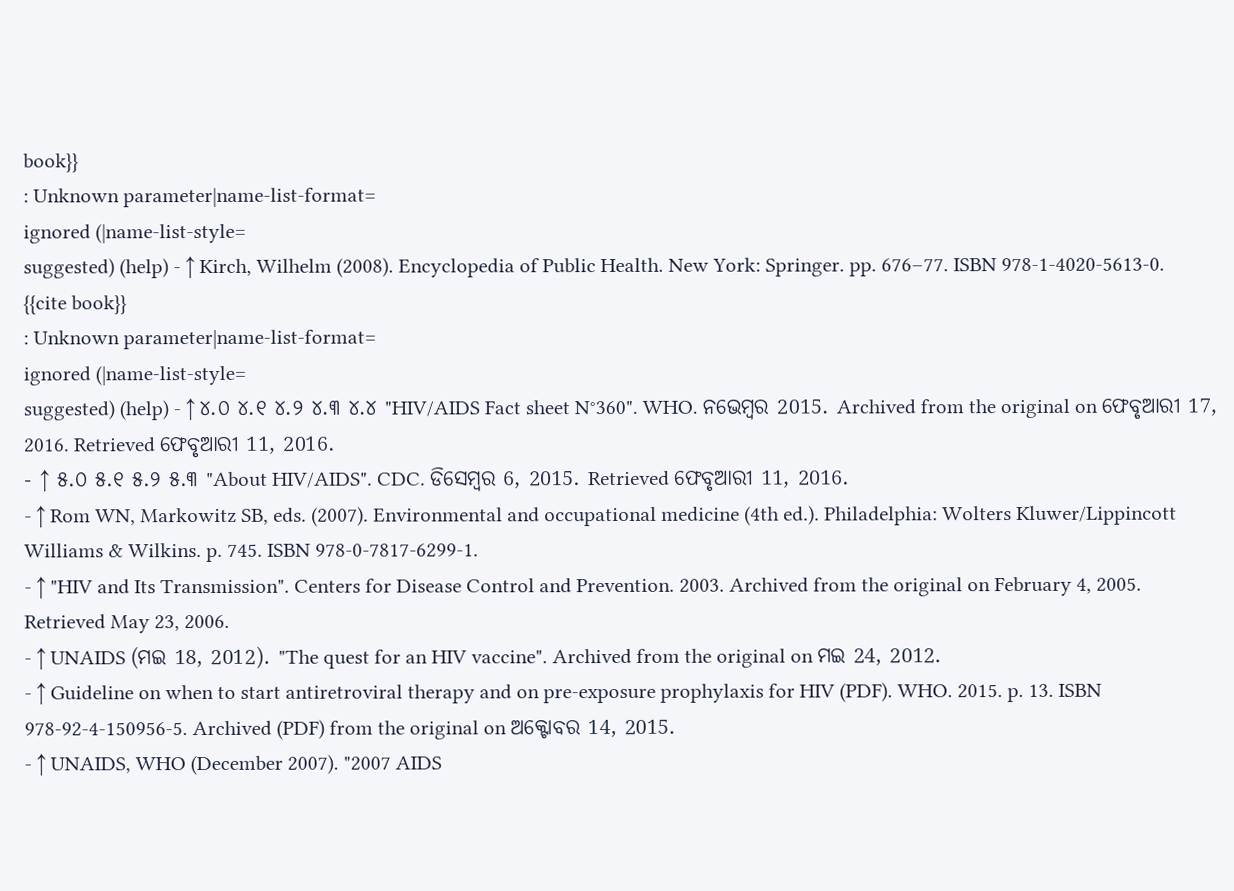book}}
: Unknown parameter|name-list-format=
ignored (|name-list-style=
suggested) (help) - ↑ Kirch, Wilhelm (2008). Encyclopedia of Public Health. New York: Springer. pp. 676–77. ISBN 978-1-4020-5613-0.
{{cite book}}
: Unknown parameter|name-list-format=
ignored (|name-list-style=
suggested) (help) - ↑ ୪.୦ ୪.୧ ୪.୨ ୪.୩ ୪.୪ "HIV/AIDS Fact sheet N°360". WHO. ନଭେମ୍ବର 2015. Archived from the original on ଫେବୃଆରୀ 17, 2016. Retrieved ଫେବୃଆରୀ 11, 2016.
- ↑ ୫.୦ ୫.୧ ୫.୨ ୫.୩ "About HIV/AIDS". CDC. ଡିସେମ୍ବର 6, 2015. Retrieved ଫେବୃଆରୀ 11, 2016.
- ↑ Rom WN, Markowitz SB, eds. (2007). Environmental and occupational medicine (4th ed.). Philadelphia: Wolters Kluwer/Lippincott Williams & Wilkins. p. 745. ISBN 978-0-7817-6299-1.
- ↑ "HIV and Its Transmission". Centers for Disease Control and Prevention. 2003. Archived from the original on February 4, 2005. Retrieved May 23, 2006.
- ↑ UNAIDS (ମଇ 18, 2012). "The quest for an HIV vaccine". Archived from the original on ମଇ 24, 2012.
- ↑ Guideline on when to start antiretroviral therapy and on pre-exposure prophylaxis for HIV (PDF). WHO. 2015. p. 13. ISBN 978-92-4-150956-5. Archived (PDF) from the original on ଅକ୍ଟୋବର 14, 2015.
- ↑ UNAIDS, WHO (December 2007). "2007 AIDS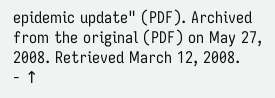epidemic update" (PDF). Archived from the original (PDF) on May 27, 2008. Retrieved March 12, 2008.
- ↑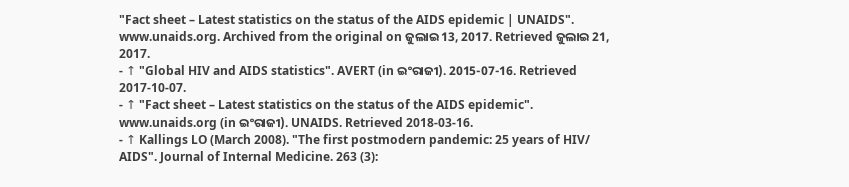"Fact sheet – Latest statistics on the status of the AIDS epidemic | UNAIDS". www.unaids.org. Archived from the original on ଜୁଲାଇ 13, 2017. Retrieved ଜୁଲାଇ 21, 2017.
- ↑ "Global HIV and AIDS statistics". AVERT (in ଇଂରାଜୀ). 2015-07-16. Retrieved 2017-10-07.
- ↑ "Fact sheet – Latest statistics on the status of the AIDS epidemic". www.unaids.org (in ଇଂରାଜୀ). UNAIDS. Retrieved 2018-03-16.
- ↑ Kallings LO (March 2008). "The first postmodern pandemic: 25 years of HIV/ AIDS". Journal of Internal Medicine. 263 (3):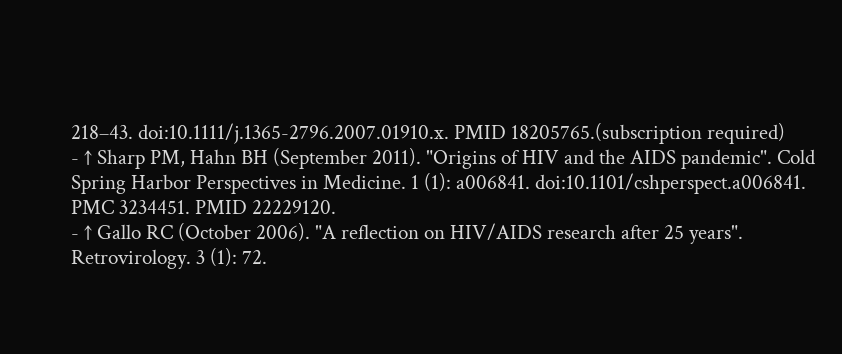218–43. doi:10.1111/j.1365-2796.2007.01910.x. PMID 18205765.(subscription required)
- ↑ Sharp PM, Hahn BH (September 2011). "Origins of HIV and the AIDS pandemic". Cold Spring Harbor Perspectives in Medicine. 1 (1): a006841. doi:10.1101/cshperspect.a006841. PMC 3234451. PMID 22229120.
- ↑ Gallo RC (October 2006). "A reflection on HIV/AIDS research after 25 years". Retrovirology. 3 (1): 72.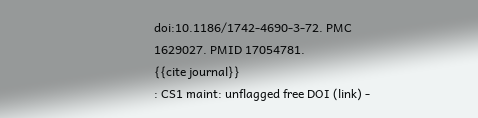doi:10.1186/1742-4690-3-72. PMC 1629027. PMID 17054781.
{{cite journal}}
: CS1 maint: unflagged free DOI (link) -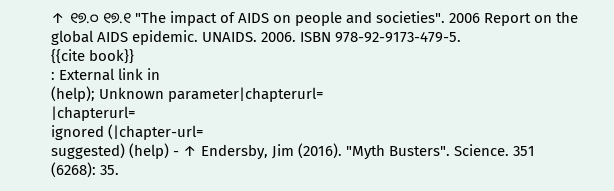↑ ୧୭.୦ ୧୭.୧ "The impact of AIDS on people and societies". 2006 Report on the global AIDS epidemic. UNAIDS. 2006. ISBN 978-92-9173-479-5.
{{cite book}}
: External link in
(help); Unknown parameter|chapterurl=
|chapterurl=
ignored (|chapter-url=
suggested) (help) - ↑ Endersby, Jim (2016). "Myth Busters". Science. 351 (6268): 35.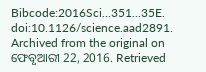Bibcode:2016Sci...351...35E. doi:10.1126/science.aad2891. Archived from the original on ଫେବୃଆରୀ 22, 2016. Retrieved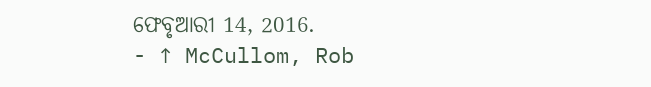ଫେବୃଆରୀ 14, 2016.
- ↑ McCullom, Rob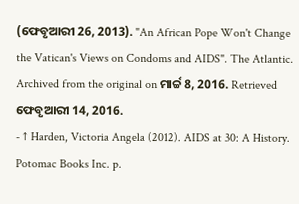(ଫେବୃଆରୀ 26, 2013). "An African Pope Won't Change the Vatican's Views on Condoms and AIDS". The Atlantic. Archived from the original on ମାର୍ଚ୍ଚ 8, 2016. Retrieved ଫେବୃଆରୀ 14, 2016.
- ↑ Harden, Victoria Angela (2012). AIDS at 30: A History. Potomac Books Inc. p.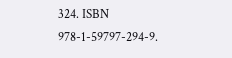324. ISBN 978-1-59797-294-9.